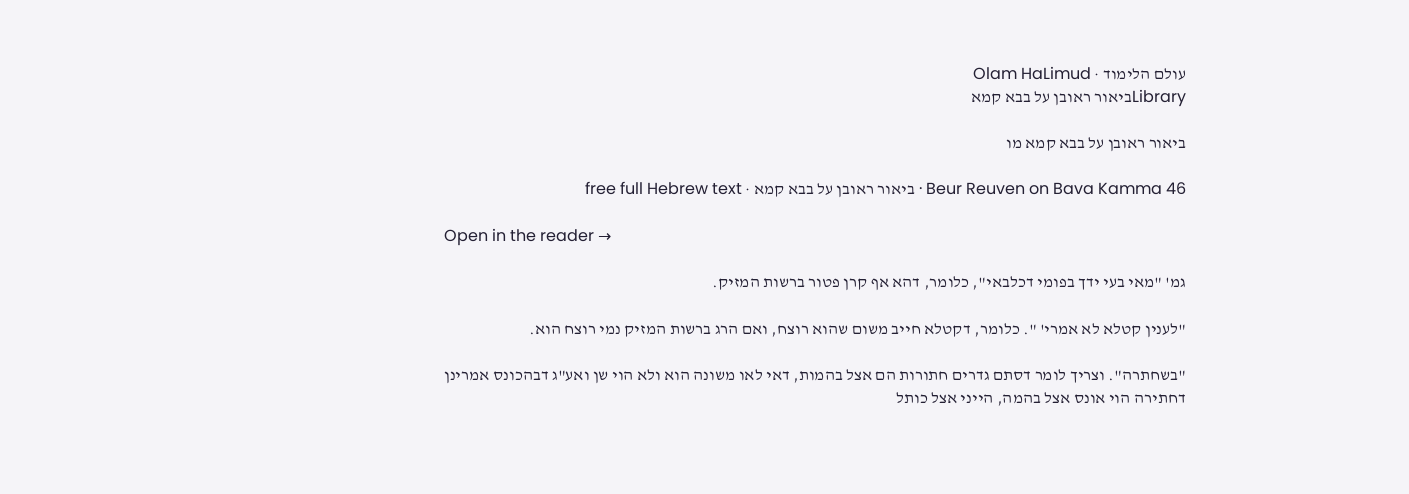עולם הלימוד · Olam HaLimud
Libraryביאור ראובן על בבא קמא

ביאור ראובן על בבא קמא מו

Beur Reuven on Bava Kamma 46 · ביאור ראובן על בבא קמא · free full Hebrew text

Open in the reader →

גמ' "מאי בעי ידך בפומי דכלבאי", כלומר, דהא אף קרן פטור ברשות המזיק.

"לענין קטלא לא אמרי' ". כלומר, דקטלא חייב משום שהוא רוצח, ואם הרג ברשות המזיק נמי רוצח הוא.

"בשחתרה". וצריך לומר דסתם גדרים חתורות הם אצל בהמות, דאי לאו משונה הוא ולא הוי שן ואע"ג דבהכונס אמרינן דחתירה הוי אונס אצל בהמה, הייני אצל כותל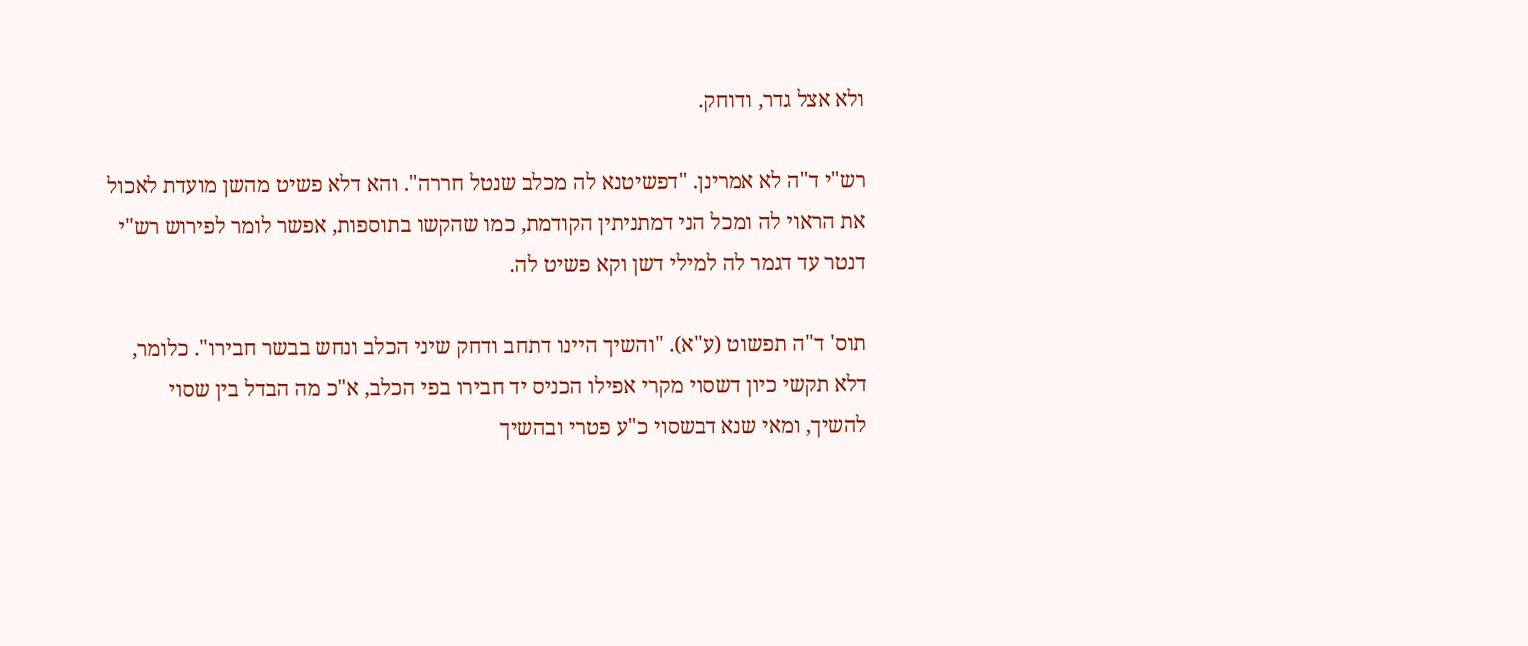ולא אצל גדר, ודוחק.

רש"י ד"ה לא אמרינן. "דפשיטנא לה מכלב שנטל חררה". והא דלא פשיט מהשן מועדת לאכול את הראוי לה ומכל הני דמתניתין הקודמת, כמו שהקשו בתוספות, אפשר לומר לפירוש רש"י דנטר עד דגמר לה למילי דשן וקא פשיט לה.

תוס' ד"ה תפשוט (ע"א). "והשיך היינו דתחב ודחק שיני הכלב ונחש בבשר חבירו". כלומר, דלא תקשי כיון דשסוי מקרי אפילו הכניס יד חבירו בפי הכלב, א"כ מה הבדל בין שסוי להשיך, ומאי שנא דבשסוי כ"ע פטרי ובהשיך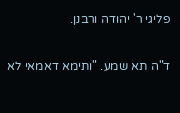פליגי ר' יהודה ורבנן.

ד"ה תא שמע. "ותימא דאמאי לא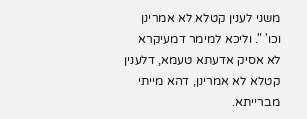משני לענין קטלא לא אמרינן וכו' ". וליכא למימר דמעיקרא לא אסיק אדעתא טעמא, דלענין קטלא לא אמרינן, דהא מייתי מברייתא.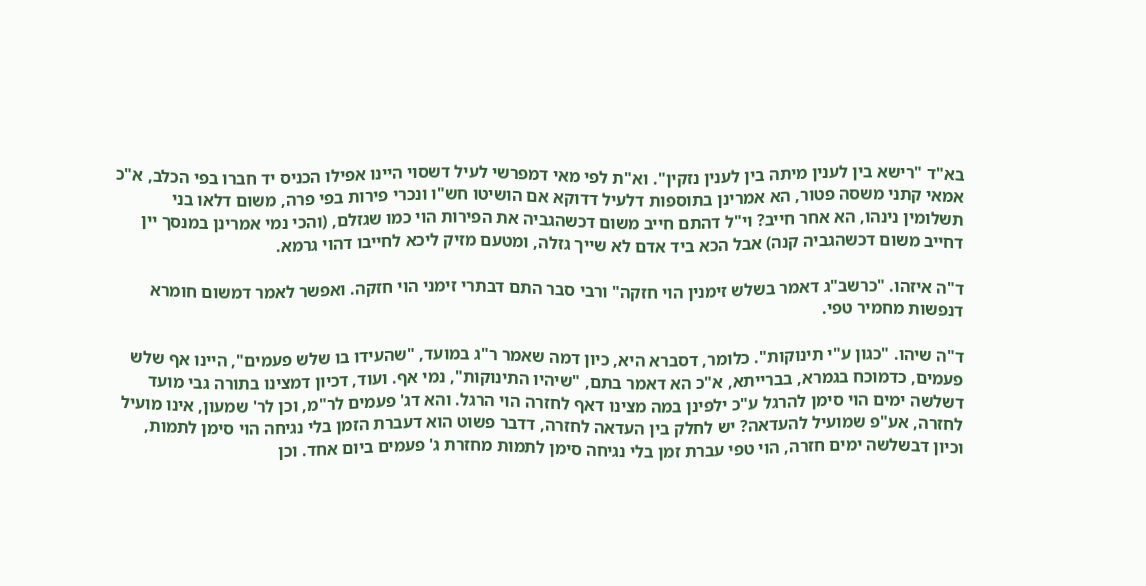בא"ד "רישא בין לענין מיתה בין לענין נזקין". וא"ת לפי מאי דמפרשי לעיל דשסוי היינו אפילו הכניס יד חברו בפי הכלב, א"כ אמאי קתני משסה פטור, הא אמרינן בתוספות דלעיל דדוקא אם הושיטו חש"ו ונכרי פירות בפי פרה, משום דלאו בני תשלומין נינהו, הא אחר חייב? וי"ל דהתם חייב משום דכשהגביה את הפירות הוי כמו שגזלם, (והכי נמי אמרינן במנסך יין דחייב משום דכשהגביה קנה) אבל הכא ביד אדם לא שייך גזלה, ומטעם מזיק ליכא לחייבו דהוי גרמא.

ד"ה איזהו. "כרשב"ג דאמר בשלש זימנין הוי חזקה" ורבי סבר התם דבתרי זימני הוי חזקה. ואפשר לאמר דמשום חומרא דנפשות מחמיר טפי.

ד"ה שיהו. "כגון ע"י תינוקות". כלומר, דסברא היא, כיון דמה שאמר ר"ג במועד, "שהעידו בו שלש פעמים", היינו אף שלש פעמים, כדמוכח בגמרא, בברייתא, א"כ הא דאמר בתם, "שיהיו התינוקות", נמי אף. ועוד, דכיון דמצינו בתורה גבי מועד דשלשה ימים הוי סימן להרגל ע"כ ילפינן במה מצינו דאף לחזרה הוי הרגל. והא דג' פעמים לר"מ, וכן לר' שמעון, אינו מועיל לחזרה, אע"פ שמועיל להעדאה? יש לחלק בין העדאה לחזרה, דדבר פשוט הוא דעברת הזמן בלי נגיחה הוי סימן לתמות, וכיון דבשלשה ימים חזרה, הוי טפי עברת זמן בלי נגיחה סימן לתמות מחזרת ג' פעמים ביום אחד. וכן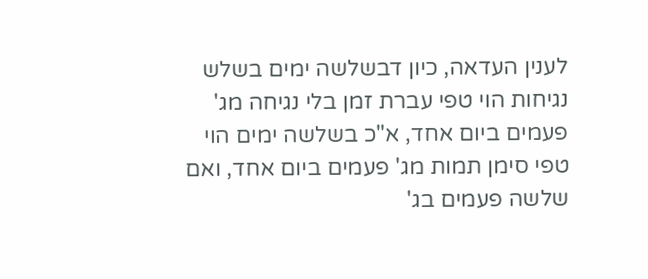לענין העדאה, כיון דבשלשה ימים בשלש נגיחות הוי טפי עברת זמן בלי נגיחה מג' פעמים ביום אחד, א"כ בשלשה ימים הוי טפי סימן תמות מג' פעמים ביום אחד, ואם שלשה פעמים בג'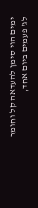ימים הוי סימן להעדאה קל וחומר לג' פעמים ביום אחד,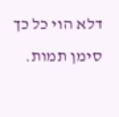דלא הוי כל כך סימן תמות.